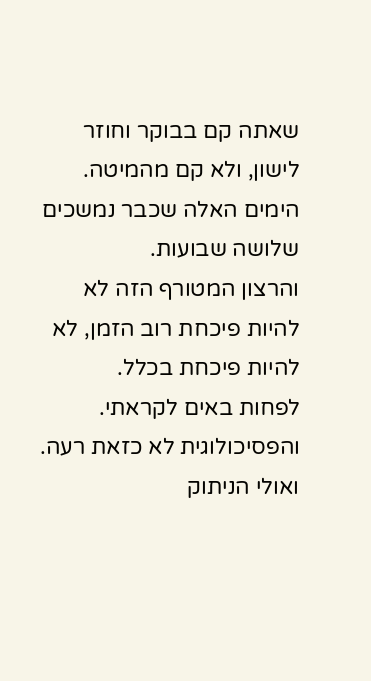שאתה קם בבוקר וחוזר לישון, ולא קם מהמיטה.
הימים האלה שכבר נמשכים שלושה שבועות.
והרצון המטורף הזה לא להיות פיכחת רוב הזמן, לא להיות פיכחת בכלל.
לפחות באים לקראתי.
והפסיכולוגית לא כזאת רעה.
ואולי הניתוק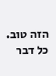הזה טוב.
כל דבר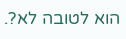הוא לטובה לא?.